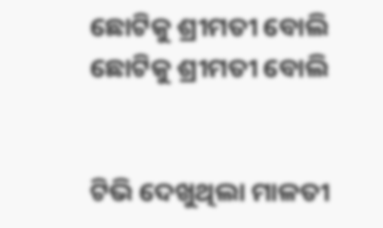ଛୋଟିକୁ ଶ୍ରୀମତୀ ବୋଲି
ଛୋଟିକୁ ଶ୍ରୀମତୀ ବୋଲି


ଟିଭି ଦେଖୁଥିଲା ମାଳତୀ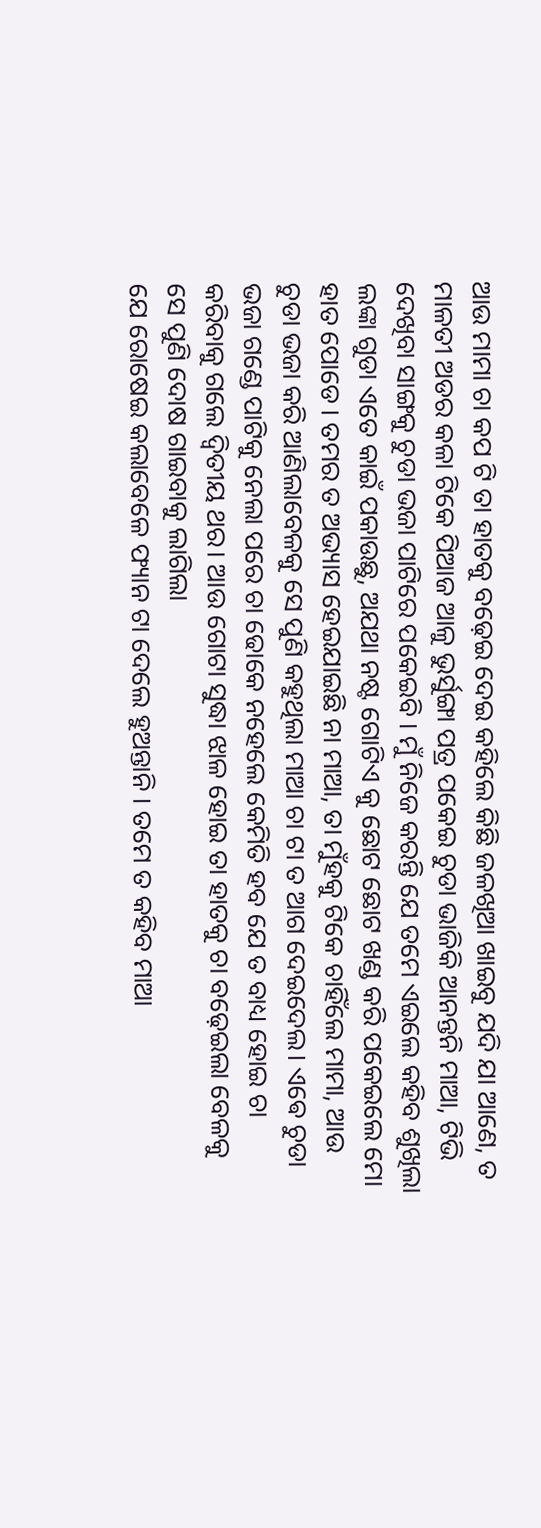ଆଉ ମାମା ଚା କପ ଟି ତା ହାତକୁ ବଢ଼େଇ ଦେଇ କହିଲେ କିଛି ଜଳଖିଆ ଖାଇବୁ ଯଦି ଯା ଆଣେ, ତ ମାଳତୀ ଅଡର କଳା ଟିକେ ପିଆଜ ଆଳୁ ଭୁର୍ସୁଙ୍ଗା ପତ୍ର ପକେଇ ଚୁଡା ଭାଜିକି ଆନନ୍ତନି ମାଆ, ଟିଭି ଦେଖିବା ସାଙ୍ଗକୁ ଚୁଡା ଭଜା ପାଟିରେ ପକେଇବି । ମୁଁ ନିଜେ କରନ୍ତି ଯେ ତମେ ଏଇଲେ କହିବ ଶୁଖିଲା ଲଙ୍କା ଗୁଡା ଏତେ କାଇଁ ପକାଉଛୁ, ଅଯଥା ନଷ୍ଟ ଗୋଟିଏ କୁ ଛୋଟ ଛୋଟ ଖଣ୍ଡ କରି ପକେଇଲେ ମୋ ହାତ ପୋଡେ । ତମର ତ ଅଭ୍ୟାସ ହେଇଯାଇଛି ନା ମାଆ, ତା ମୁଁହକୁ ଟିକେ ଚାହିଁଲେ ମାମା, ଆଉ ଚୁଡା ଭଜା କରି ଆଣିଲାବେଳକୁ ସେ ପୁଣି କହୁଥିଲା ମାଆ ଚା ଟା ତ ଆଗ ଦେଇଦେଲ। ଏଵେ ଚୁଡା ଭଜା ଗଣ୍ଡେ ପାଟିକୁ ନେଲା ପରେ ଚା ଢୋକେ ନହେଲେ କେମିତି ହବ ଯେ ତ ବାଧ୍ୟ ହୋଇ ଚା କରିବାକୁ ଗଲେ ଦ୍ୱିତୀୟ ଥର। ଆଉ ଗୋଟା ସୁଦ୍ଧା ଝାଳ ହୋଇ ତା ହାତକୁ ଚା ବଢ଼େଇଲା ବେଳକୁ ସେ ପୁଣି ଦୋଷ ଗାଇବାକୁ ଲାଗିଲା
ଯେ ରୋଷେଇ କଲାବେଳେ ଫ୍ୟାନ ଟା ଦେଲେ ହୁଅନ୍ତାନି । ତମେ ତ କହିବ ମାଆ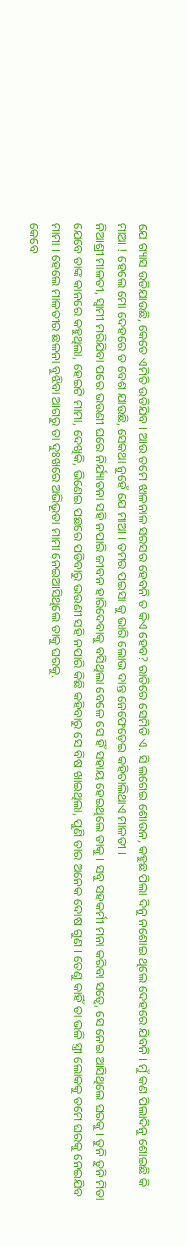ଯେ ଗ୍ୟାସ ଉଡିଯାଉଛି, କେତେ ଏମିତି ଉଡିଯିବ । ଆଉ ତମେ ଝାଳନାଳ ସରସର ହେବନି ତ କିଏ ହେବ? ରାତିରେ ସେମିତି ଏ. ସି ଲଗେଇ ଶୋଉନ, କହୁଛ ପିଲା ଦିନୁ ନଶୋଇ ଥିଲେ ଦେହରେ ଯିବନି । ମୁଁ କଣ ପିଲାଦିନୁ ଶୋଇଛି କି ମାଆ ! ହେଲେ ମୋ ଦେହରେ ତ ବେଶ ଯାଉଛି, ସେକଥା ନୁହେଁ ଯେ ମାଆ । ତମର ପଇସା କୁ ଭାରି ଲୋଭ ଦାନ୍ତ ନେଫେଡ଼େଇ କହିଚାଲିଥାଏ ମାଳତୀ ।
ନିଆଶ୍ରୀ ମାଳତୀ, ସ୍ୱାମୀ ମରିଯିବା ପରେ ଭଉଣୀ ଘରେ ନିର୍ଯ୍ୟାତନା ସହି ନପାରି ଜୀବନ ହାରିଦେବାକୁ ବସିଥିଲା ବେଳେ ସେ ହିଁ ସହାୟ ହେଇଥିଲେ ତାକୁ । ସବୁ ସହକର୍ମୀ ମନା କରିବା ସତ୍ୱେ, ସେ ନେଇ ଆସିଥିଲେ ଘରକୁ । ତୁନି ତୁନି ମିତା ଯେବେ ତାଙ୍କ କାନରେ କହୁଥିଲା, ହେଇଟି ମାମା, ଦେଖିକି, ଭିଣେଇ ପଛରେ ପଡିବାରୁ ଭଉଣୀ ସହି ନପାରି କିଛି କହିବାରୁ ସେ ବିଷ ଖାଇଥିଲା, ପୁଣି ତାର ଅନେକ ଦୋଷ ଗୁଣ । ତେଣୁ କାହିଁ ତା ଭଳି ସ୍ତ୍ରୀ ଲୋକକୁ ତମେ ଘରକୁ ନେଇଯିବ ମାମା । ହେଲେ ମାଳତୀର ଛଳନା ବୁଝିବା ଆଗରୁ ତା ଦୁଃଖରେ ଅଭିଭୂତା ମାମା ନେଇଆସିଥିଲେ ତାକୁ ଘରକୁ.
କେବେ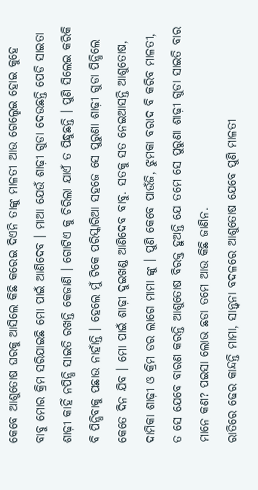କେବେ ଆଶୁତୋଷ ଘରକୁ ଆସିଲେ କିଛି କରେଇ ଦିଏନି ତାଙ୍କୁ ମାଳତୀ ଆଉ ଗେଲ୍ହେଇ ହୋଇ କୁହେ ବାବୁ ମୋର କ୍ରିମ ସରିଯାଇଛି ମୋ ପାଇଁ ଆଣିଦେବ । ମାଆ ଯେଉଁ ଶାଢ଼ୀ ଗୁଡା ଦେଉଛନ୍ତି ପେଡି ସାଇତା ଶାଢ଼ୀ କାହିଁ ନପିନ୍ଧି ସାଇତି ରଖନ୍ତି କେଜାଣି । ଗୋଟିଏ କୁ ଚିରିଲା ଯାଏଁ ତ ପିନ୍ଧୁଛନ୍ତି । ପୁଣି ସିଲେଇ କରିକି ବି ପିନ୍ଧିବାକୁ ପଛାଉ ନାହାଁନ୍ତି । ହେଲେ ମୁଁ ଟିକେ ପରିସ୍କାରିଆ ସହଜେ ସେ ପୁରୁଣା ଶାଢ଼ୀ ଗୁଡା ପିନ୍ଧିଲେ କେତେ ଦିନ ଯିବ । ମୋ ପାଇଁ ଶାଢ଼ୀ ଦୁଇଖଣ୍ଡ ଆଣିଦେବ ବାବୁ. ସତକୁ ସତ ନେଇଆସନ୍ତି ଆଶୁତୋଷ, ଦାମିକା ଶାଢ଼ୀ ଓ କ୍ରିମ ଡର ଲାଗେ ମାମା ଙ୍କୁ । ପୁଣି କେବେ ପାଉଁଜି, ଝୁମକା ବରାଦ ବି କରିବ ମାଳତୀ, ତ ସେ ଯେବେ ବାରଣ କରନ୍ତି ଆଶୁତୋଷ ବିରକ୍ତ ହୁଅନ୍ତି ଯେ ତମେ ସେ ପୁରୁଣା ଶାଢ଼ୀ ଗୁଡା ସାଇତି ବାର ମାନେ କଣ? ପଇସା ଲୋଭ ଛଡା ତମେ ଆଉ କିଛି ଜାଣିନ.
ରାତିରେ ଢେର କାନ୍ଦନ୍ତି ମାମା, ସାନ୍ତ୍ୱନା ବଦଳରେ ଆଶୁତୋଷ ଯେବେ ପୁଣି ମାଳତୀ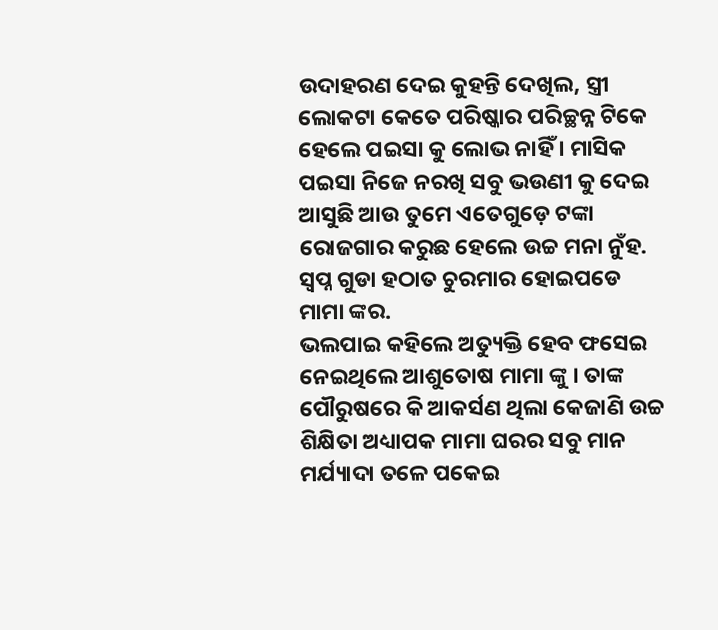ଉଦାହରଣ ଦେଇ କୁହନ୍ତି ଦେଖିଲ, ସ୍ତ୍ରୀ ଲୋକଟା କେତେ ପରିଷ୍କାର ପରିଚ୍ଛନ୍ନ ଟିକେ ହେଲେ ପଇସା କୁ ଲୋଭ ନାହିଁ । ମାସିକ ପଇସା ନିଜେ ନରଖି ସବୁ ଭଉଣୀ କୁ ଦେଇ ଆସୁଛି ଆଉ ତୁମେ ଏତେଗୁଡ଼େ ଟଙ୍କା ରୋଜଗାର କରୁଛ ହେଲେ ଉଚ୍ଚ ମନା ନୁଁହ. ସ୍ବପ୍ନ ଗୁଡା ହଠାତ ଚୁରମାର ହୋଇପଡେ ମାମା ଙ୍କର.
ଭଲପାଇ କହିଲେ ଅତ୍ୟୁକ୍ତି ହେବ ଫସେଇ ନେଇଥିଲେ ଆଶୁତୋଷ ମାମା ଙ୍କୁ । ତାଙ୍କ ପୌରୁଷରେ କି ଆକର୍ସଣ ଥିଲା କେଜାଣି ଉଚ୍ଚ ଶିକ୍ଷିତା ଅଧ୍ୟାପକ ମାମା ଘରର ସବୁ ମାନ ମର୍ଯ୍ୟାଦା ତଳେ ପକେଇ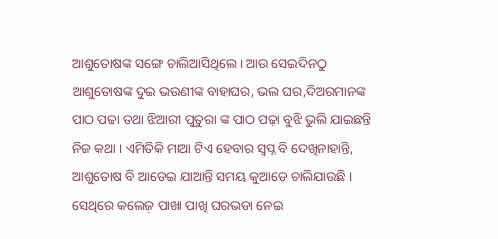ଆଶୁତୋଷଙ୍କ ସଙ୍ଗେ ଚାଲିଆସିଥିଲେ । ଆଉ ସେଇଦିନଠୁ ଆଶୁତୋଷଙ୍କ ଦୁଇ ଭଉଣୀଙ୍କ ବାହାଘର, ଭଲ ଘର,ଦିଅରମାନଙ୍କ ପାଠ ପଢା ତଥା ଝିଆରୀ ପୁତୁରା ଙ୍କ ପାଠ ପଢ଼ା ବୁଝି ଭୁଲି ଯାଇଛନ୍ତି ନିଜ କଥା । ଏମିତିକି ମାଆ ଟିଏ ହେବାର ସ୍ବପ୍ନ ବି ଦେଖିନାହାନ୍ତି, ଆଶୁତୋଷ ବି ଆଡେଇ ଯାଆନ୍ତି ସମୟ କୁଆଡେ ଚାଲିଯାଉଛି । ସେଥିରେ କଲେଜ଼ ପାଖା ପାଖି ଘରଭଡା ନେଇ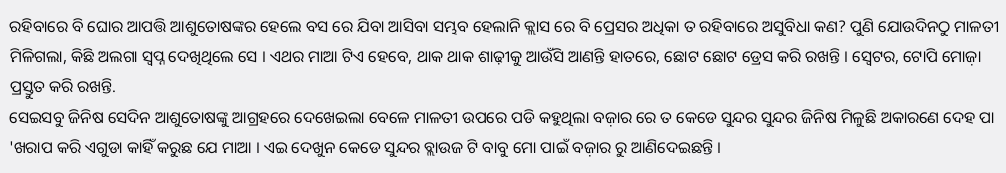ରହିବାରେ ବି ଘୋର ଆପତ୍ତି ଆଶୁତୋଷଙ୍କର ହେଲେ ବସ ରେ ଯିବା ଆସିବା ସମ୍ଭବ ହେଲାନି କ୍ଲାସ ରେ ବି ପ୍ରେସର ଅଧିକା ତ ରହିବାରେ ଅସୁବିଧା କଣ? ପୁଣି ଯୋଉଦିନଠୁ ମାଳତୀ ମିଳିଗଲା, କିଛି ଅଲଗା ସ୍ବପ୍ନ ଦେଖିଥିଲେ ସେ । ଏଥର ମାଆ ଟିଏ ହେବେ, ଥାକ ଥାକ ଶାଢ଼ୀକୁ ଆଉଁସି ଆଣନ୍ତି ହାତରେ, ଛୋଟ ଛୋଟ ଡ୍ରେସ କରି ରଖନ୍ତି । ସ୍ଵେଟର, ଟୋପି ମୋଜ଼ା ପ୍ରସ୍ତୁତ କରି ରଖନ୍ତି.
ସେଇସବୁ ଜିନିଷ ସେଦିନ ଆଶୁତୋଷଙ୍କୁ ଆଗ୍ରହରେ ଦେଖେଇଲା ବେଳେ ମାଳତୀ ଉପରେ ପଡି କହୁଥିଲା ବଜ଼ାର ରେ ତ କେଡେ ସୁନ୍ଦର ସୁନ୍ଦର ଜିନିଷ ମିଳୁଛି ଅକାରଣେ ଦେହ ପା 'ଖରାପ କରି ଏଗୁଡା କାହିଁ କରୁଛ ଯେ ମାଆ । ଏଇ ଦେଖୁନ କେଡେ ସୁନ୍ଦର ବ୍ଲାଉଜ ଟି ବାବୁ ମୋ ପାଇଁ ବଜ଼ାର ରୁ ଆଣିଦେଇଛନ୍ତି ।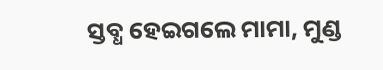ସ୍ତବ୍ଧ ହେଇଗଲେ ମାମା, ମୁଣ୍ଡ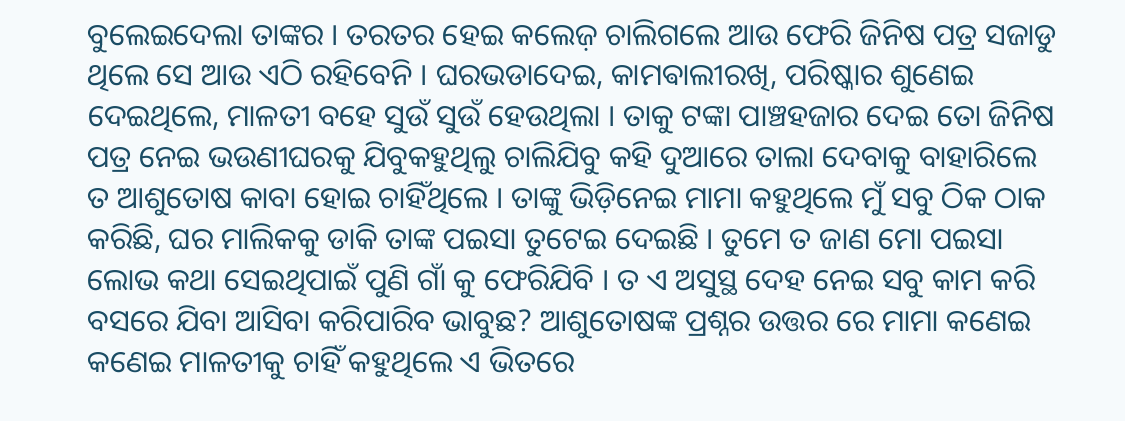ବୁଲେଇଦେଲା ତାଙ୍କର । ତରତର ହେଇ କଲେଜ଼ ଚାଲିଗଲେ ଆଉ ଫେରି ଜିନିଷ ପତ୍ର ସଜାଡୁ ଥିଲେ ସେ ଆଉ ଏଠି ରହିବେନି । ଘରଭଡାଦେଇ, କାମଵାଲୀରଖି, ପରିଷ୍କାର ଶୁଣେଇ ଦେଇଥିଲେ, ମାଳତୀ ବହେ ସୁଉଁ ସୁଉଁ ହେଉଥିଲା । ତାକୁ ଟଙ୍କା ପାଞ୍ଚହଜାର ଦେଇ ତୋ ଜିନିଷ ପତ୍ର ନେଇ ଭଉଣୀଘରକୁ ଯିବୁକହୁଥିଲୁ ଚାଲିଯିବୁ କହି ଦୁଆରେ ତାଲା ଦେବାକୁ ବାହାରିଲେ ତ ଆଶୁତୋଷ କାବା ହୋଇ ଚାହିଁଥିଲେ । ତାଙ୍କୁ ଭିଡ଼ିନେଇ ମାମା କହୁଥିଲେ ମୁଁ ସବୁ ଠିକ ଠାକ କରିଛି, ଘର ମାଲିକକୁ ଡାକି ତାଙ୍କ ପଇସା ତୁଟେଇ ଦେଇଛି । ତୁମେ ତ ଜାଣ ମୋ ପଇସା ଲୋଭ କଥା ସେଇଥିପାଇଁ ପୁଣି ଗାଁ କୁ ଫେରିଯିବି । ତ ଏ ଅସୁସ୍ଥ ଦେହ ନେଇ ସବୁ କାମ କରି ବସରେ ଯିବା ଆସିବା କରିପାରିବ ଭାବୁଛ? ଆଶୁତୋଷଙ୍କ ପ୍ରଶ୍ନର ଉତ୍ତର ରେ ମାମା କଣେଇ କଣେଇ ମାଳତୀକୁ ଚାହିଁ କହୁଥିଲେ ଏ ଭିତରେ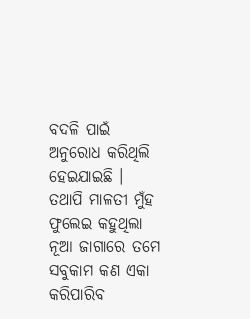ବଦଳି ପାଇଁ ଅନୁରୋଧ କରିଥିଲି ହେଇଯାଇଛି । ତଥାପି ମାଳତୀ ମୁଁହ ଫୁଲେଇ କହୁଥିଲା ନୂଆ ଜାଗାରେ ତମେ ସବୁକାମ କଣ ଏକା କରିପାରିବ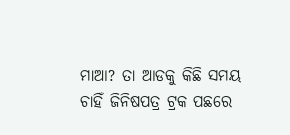ମାଆ? ତା ଆଡକୁ କିଛି ସମୟ ଚାହିଁ ଜିନିଷପତ୍ର ଟ୍ରକ ପଛରେ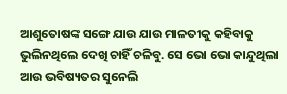ଆଶୁତୋଷଙ୍କ ସଙ୍ଗେ ଯାଉ ଯାଉ ମାଳତୀକୁ କହିବାକୁ ଭୁଲିନଥିଲେ ଦେଖି ଚାହିଁ ଚଳିବୁ. ସେ ଭୋ ଭୋ କାନ୍ଦୁଥିଲା ଆଉ ଭବିଷ୍ୟତର ସୁନେଲି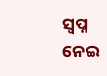ସ୍ବପ୍ନ ନେଇ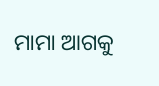ମାମା ଆଗକୁ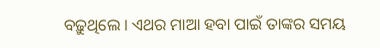ବଢ଼ୁଥିଲେ । ଏଥର ମାଆ ହବା ପାଇଁ ତାଙ୍କର ସମୟ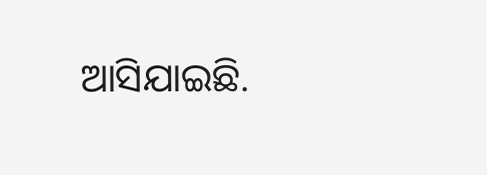ଆସିଯାଇଛି.